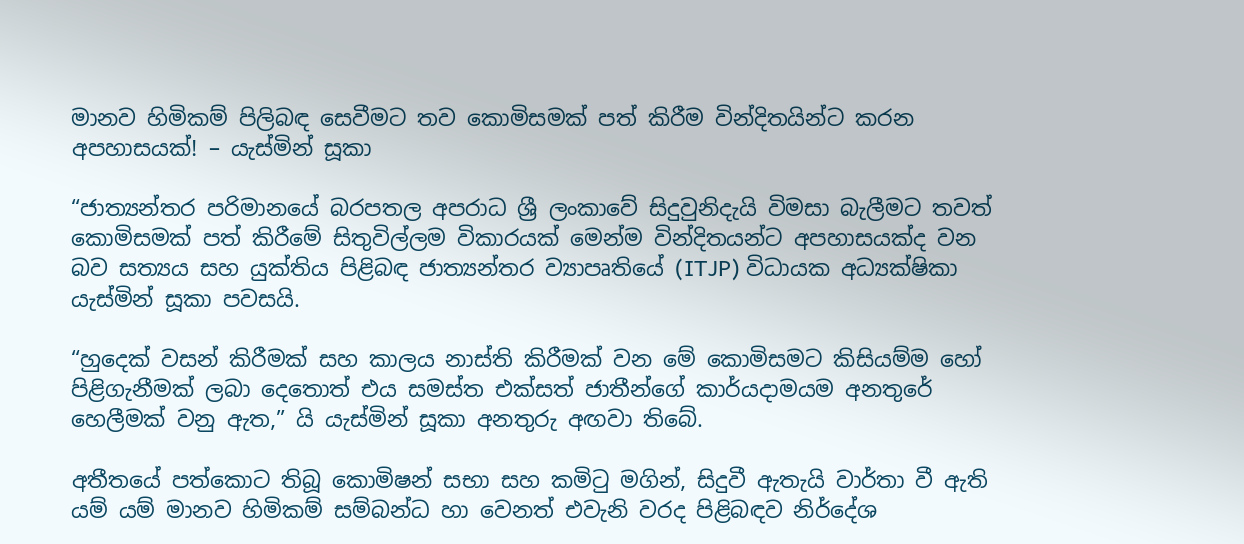මානව හිමිකම් පිලිබඳ සෙවීමට තව කොමිසමක් පත් කිරීම වින්දිතයින්ට කරන අපහාසයක්! – යැස්මින් සූකා

“ජාත්‍යන්තර පරිමානයේ බරපතල අපරාධ ශ්‍රී ලංකාවේ සිදුවුනිදැයි විමසා බැලීමට තවත් කොමිසමක් පත් කිරීමේ සිතුවිල්ලම විකාරයක් මෙන්ම වින්දිතයන්ට අපහාසයක්ද වන බව සත්‍යය සහ යුක්තිය පිළිබඳ ජාත්‍යන්තර ව්‍යාපෘතියේ (ITJP) විධායක අධ්‍යක්ෂිකා යැස්මින් සූකා පවසයි.

“හුදෙක් වසන් කිරීමක් සහ කාලය නාස්ති කිරීමක් වන මේ කොමිසමට කිසියම්ම හෝ පිළිගැනීමක් ලබා දෙතොත් එය සමස්ත එක්සත් ජාතීන්ගේ කාර්යදාමයම අනතුරේ හෙලීමක් වනු ඇත,” යි යැස්මින් සූකා අනතුරු අඟවා තිබේ.

අතීතයේ පත්කොට තිබූ කොමිෂන් සභා සහ කමිටු මගින්, සිදුවී ඇතැයි වාර්තා වී ඇති යම් යම් මානව හිමිකම් සම්බන්ධ හා වෙනත් එවැනි වරද පිළිබඳව නිර්දේශ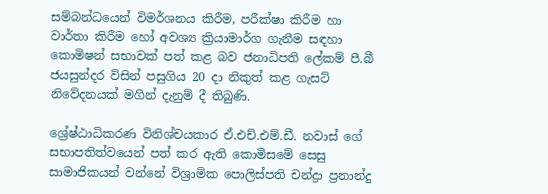සම්බන්ධයෙන් විමර්ශනය කිරීම, පරීක්ෂා කිරීම හා වාර්තා කිරීම හෝ අවශ්‍ය ක්‍රියාමාර්ග ගැනීම සඳහා කොමිෂන් සභාවක් පත් කළ බව ජනාධිපති ලේකම් පී.බී ජයසුන්දර විසින් පසුගිය 20 දා නිකුත් කළ ගැසට් නිවේදනයක් මගින් දැනුම් දී තිබුණි.

ශ්‍රේෂ්ඨාධිකරණ විනිශ්චයකාර ඒ.එච්.එම්.ඩී. නවාස් ගේ සභාපතිත්වයෙන් පත් කර ඇති කොමිසමේ සෙසු සාමාජිකයන් වන්නේ විශ්‍රාමික පොලිස්පති චන්ද්‍රා ප්‍රනාන්දු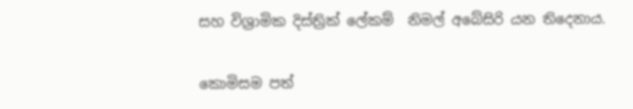සහ විශ්‍රාමික දිස්ත්‍රික් ලේකම්  නිමල් අබේසිරි යන තිදෙනාය.

කොමිසම පත්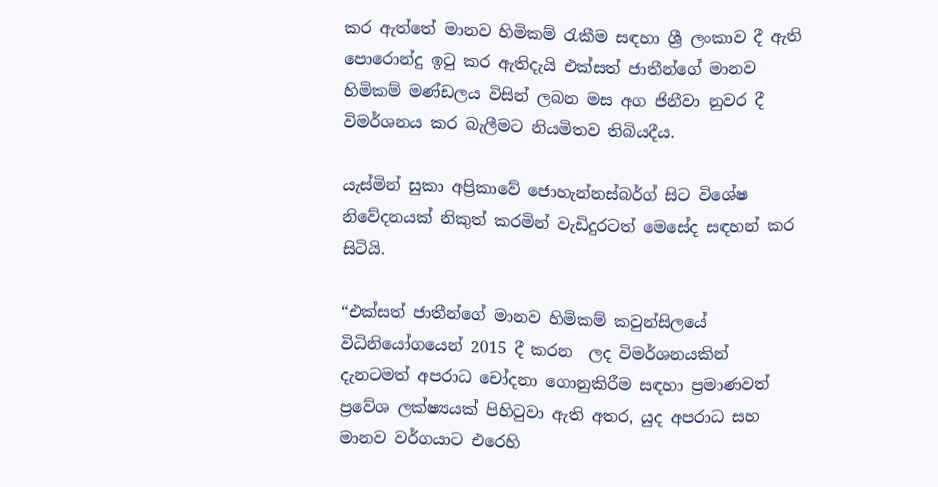කර ඇත්තේ මානව හිමිකම් රැකීම සඳහා ශ්‍රී ලංකාව දී ඇති පොරොන්දු ඉටු කර ඇතිදැයි එක්සත් ජාතීන්ගේ මානව හිමිකම් මණ්ඩලය විසින් ලබන මස අග ජිනීවා නුවර දී විමර්ශනය කර බැලීමට නියමිතව තිබියදීය.

යැස්මින් සුකා අප්‍රිකාවේ ජොහැන්නස්බර්ග් සිට විශේෂ නිවේදනයක් නිකුත් කරමින් වැඩිදුරටත් මෙසේද සඳහන් කර සිටියි.

“එක්සත් ජාතීන්ගේ මානව හිමිකම් කවුන්සිලයේ විධිනියෝගයෙන් 2015 දී කරන  ලද විමර්ශනයකින්  දැනටමත් අපරාධ චෝදනා ගොනුකිරීම සඳහා ප්‍රමාණවත් ප්‍රවේශ ලක්ෂ්‍යයක් පිහිටුවා ඇති අතර, යුද අපරාධ සහ මානව වර්ගයාට එරෙහි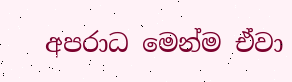අපරාධ මෙන්ම ඒවා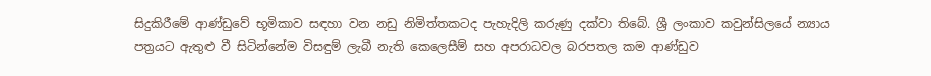සිදුකිරීමේ ආණ්ඩුවේ භූමිකාව සඳහා වන නඩු නිමිත්තකටද පැහැදිලි කරුණු දක්වා තිබේ. ශ්‍රී ලංකාව කවුන්සිලයේ න්‍යාය පත්‍රයට ඇතුළු වී සිටින්නේම විසඳුම් ලැබී නැති කෙලෙසීම් සහ අපරාධවල බරපතල කම ආණ්ඩුව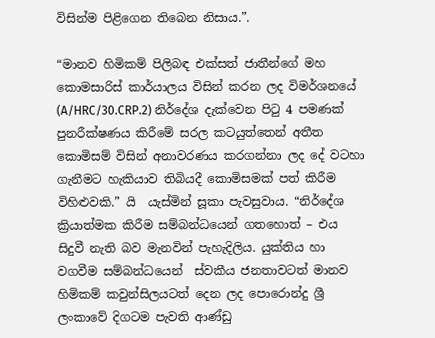විසින්ම පිළිගෙන තිබෙන නිසාය.”.

“මානව හිමිකම් පිලිබඳ එක්සත් ජාතීන්ගේ මහ කොමසාරිස් කාර්යාලය විසින් කරන ලද විමර්ශනයේ (A/HRC/30.CRP.2) නිර්දේශ දැක්වෙන පිටු 4 පමණක් පුනරීක්ෂණය කිරීමේ සරල කටයුත්තෙන් අතීත කොමිසම් විසින් අනාවරණය කරගන්නා ලද දේ වටහා ගැනීමට හැකියාව තිබියදී කොමිසමක් පත් කිරීම විහිළුවකි.” යි  යැස්මින් සූකා පැවසුවාය. “නිර්දේශ ක්‍රියාත්මක කිරීම සම්බන්ධයෙන් ගතහොත් – එය සිදුවී නැති බව මැනවින් පැහැදිලිය. යුක්තිය හා වගවීම සම්බන්ධයෙන්  ස්වකීය ජනතාවටත් මානව හිමිකම් කවුන්සිලයටත් දෙන ලද පොරොන්දු ශ්‍රී ලංකාවේ දිගටම පැවති ආණ්ඩු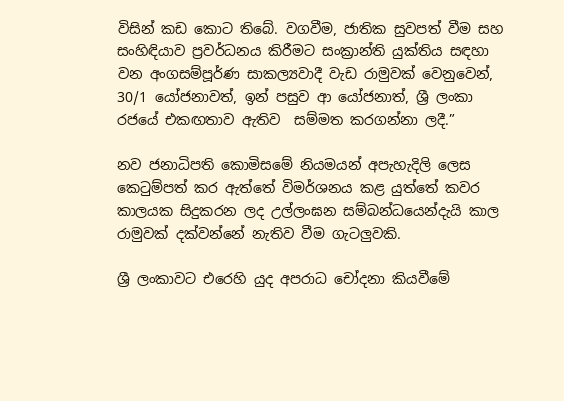විසින් කඩ කොට තිබේ. වගවීම, ජාතික සුවපත් වීම සහ සංහිඳියාව ප්‍රවර්ධනය කිරීමට සංක්‍රාන්ති යුක්තිය සඳහා වන අංගසම්පූර්ණ සාකල්‍යවාදී වැඩ රාමුවක් වෙනුවෙන්, 30/1 යෝජනාවත්, ඉන් පසුව ආ යෝජනාත්, ශ්‍රී ලංකා රජයේ එකඟතාව ඇතිව  සම්මත කරගන්නා ලදී.”

නව ජනාධිපති කොමිසමේ නියමයන් අපැහැදිලි ලෙස කෙටුම්පත් කර ඇත්තේ විමර්ශනය කළ යුත්තේ කවර කාලයක සිදුකරන ලද උල්ලංඝන සම්බන්ධයෙන්දැයි කාල රාමුවක් දක්වන්නේ නැතිව වීම ගැටලුවකි.

ශ්‍රී ලංකාවට එරෙහි යුද අපරාධ චෝදනා කියවීමේ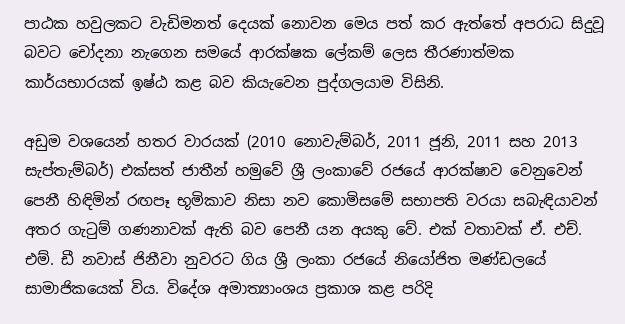පාඨක හවුලකට වැඩිමනත් දෙයක් නොවන මෙය පත් කර ඇත්තේ අපරාධ සිදුවූ බවට චෝදනා නැගෙන සමයේ ආරක්ෂක ලේකම් ලෙස තීරණාත්මක කාර්යභාරයක් ඉෂ්ඨ කළ බව කියැවෙන පුද්ගලයාම විසිනි.

අඩුම වශයෙන් හතර වාරයක් (2010 නොවැම්බර්, 2011 ජූනි, 2011 සහ 2013 සැප්තැම්බර්) එක්සත් ජාතීන් හමුවේ ශ්‍රී ලංකාවේ රජයේ ආරක්ෂාව වෙනුවෙන් පෙනී හිඳිමින් රඟපෑ භූමිකාව නිසා නව කොමිසමේ සභාපති වරයා සබැඳියාවන් අතර ගැටුම් ගණනාවක් ඇති බව පෙනී යන අයකු වේ. එක් වතාවක් ඒ. එච්. එම්. ඩී නවාස් ජිනීවා නුවරට ගිය ශ්‍රී ලංකා රජයේ නියෝජිත මණ්ඩලයේ  සාමාජිකයෙක් විය. විදේශ අමාත්‍යාංශය ප්‍රකාශ කළ පරිදි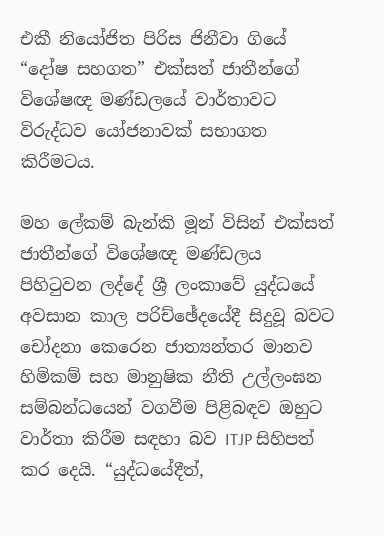එකී නියෝජිත පිරිස ජිනීවා ගියේ “දෝෂ සහගත” එක්සත් ජාතීන්ගේ විශේෂඥ මණ්ඩලයේ වාර්තාවට විරුද්ධව යෝජනාවක් සභාගත කිරීමටය.

මහ ලේකම් බැන්කි මූන් විසින් එක්සත් ජාතීන්ගේ විශේෂඥ මණ්ඩලය පිහිටුවන ලද්දේ ශ්‍රී ලංකාවේ යුද්ධයේ අවසාන කාල පරිච්ඡේදයේදී සිදුවූ බවට චෝදනා කෙරෙන ජාත්‍යන්තර මානව හිමිකම් සහ මානුෂික නීති උල්ලංඝන සම්බන්ධයෙන් වගවීම පිළිබඳව ඔහුට වාර්තා කිරීම සඳහා බව ITJP සිහිපත් කර දෙයි. “යුද්ධයේදීත්,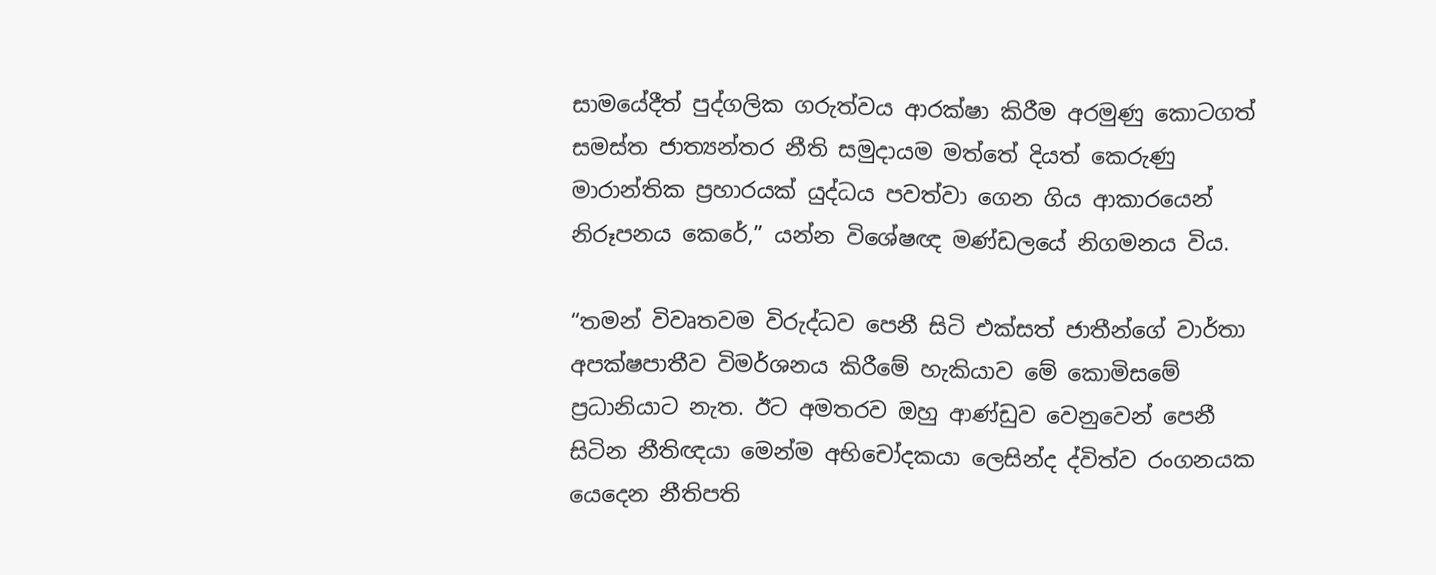සාමයේදීත් පුද්ගලික ගරුත්වය ආරක්ෂා කිරීම අරමුණු කොටගත් සමස්ත ජාත්‍යන්තර නීති සමුදායම මත්තේ දියත් කෙරුණු මාරාන්තික ප්‍රහාරයක් යුද්ධය පවත්වා ගෙන ගිය ආකාරයෙන් නිරූපනය කෙරේ,” යන්න විශේෂඥ මණ්ඩලයේ නිගමනය විය.

“තමන් විවෘතවම විරුද්ධව පෙනී සිටි එක්සත් ජාතීන්ගේ වාර්තා අපක්ෂපාතීව විමර්ශනය කිරීමේ හැකියාව මේ කොමිසමේ ප්‍රධානියාට නැත. ඊට අමතරව ඔහු ආණ්ඩුව වෙනුවෙන් පෙනී සිටින නීතිඥයා මෙන්ම අභිචෝදකයා ලෙසින්ද ද්විත්ව රංගනයක යෙදෙන නීතිපති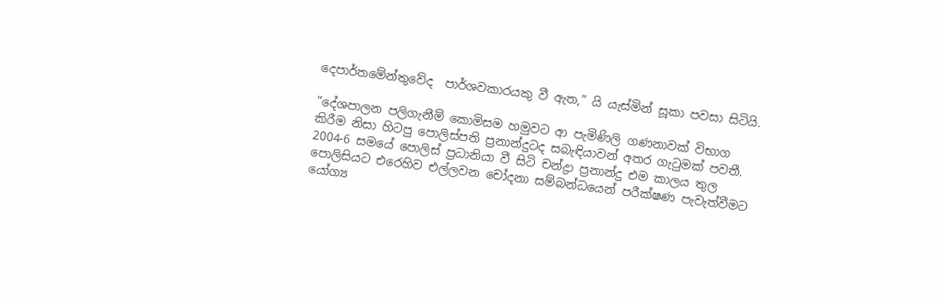දෙපාර්තමේන්තුවේද  පාර්ශවකාරයකු වී ඇත,” යි යැස්මින් සූකා පවසා සිටියි.

“දේශපාලන පලිගැනීම් කොමිසම හමුවට ආ පැමිණිලි ගණනාවක් විභාග කිරීම නිසා හිටපු පොලිස්පති ප්‍රනාන්දුටද සබැඳියාවන් අතර ගැටුමක් පවතී. 2004-6 සමයේ පොලිස් ප්‍රධානියා වී සිටි චන්ද්‍රා ප්‍රනාන්දු එම කාලය තුල පොලිසියට එරෙහිව එල්ලවන චෝදනා සම්බන්ධයෙන් පරීක්ෂණ පැවැත්වීමට යෝග්‍ය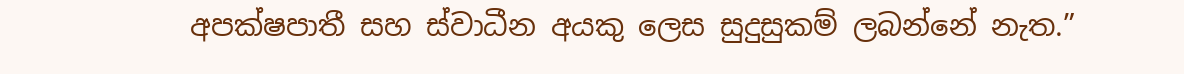අපක්ෂපාතී සහ ස්වාධීන අයකු ලෙස සුදුසුකම් ලබන්නේ නැත.”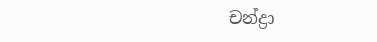චන්ද්‍රා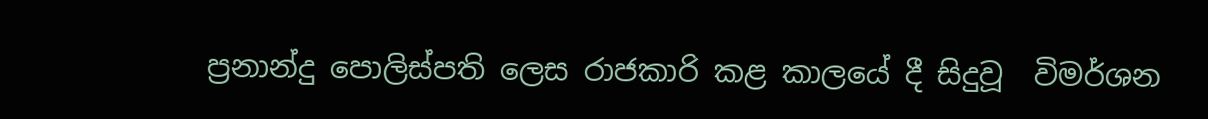ප්‍රනාන්දු පොලිස්පති ලෙස රාජකාරි කළ කාලයේ දී සිදුවූ  විමර්ශන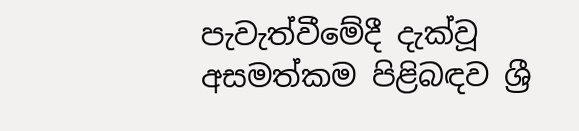පැවැත්වීමේදී දැක්වූ අසමත්කම පිළිබඳව ශ්‍රී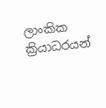ලාංකික ක්‍රියාධරයන්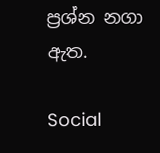ප්‍රශ්න නගා ඇත.

Social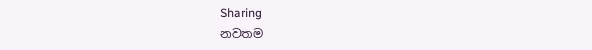Sharing
නවතම